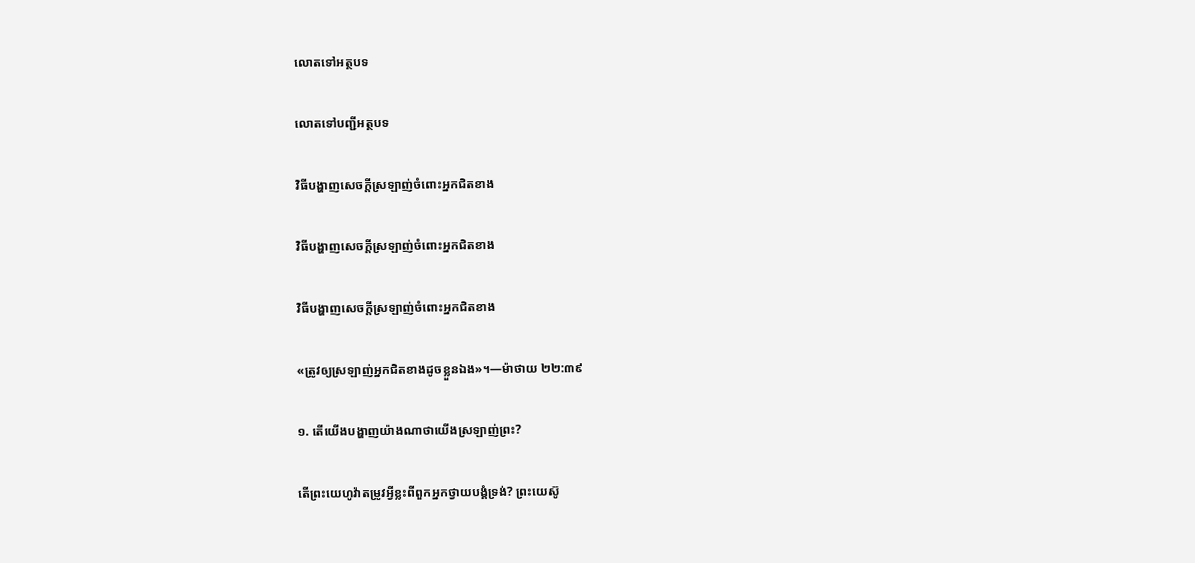លោតទៅអត្ថបទ

លោតទៅបញ្ជីអត្ថបទ

វិធីបង្ហាញសេចក្ដីស្រឡាញ់ចំពោះអ្នកជិតខាង

វិធីបង្ហាញសេចក្ដីស្រឡាញ់ចំពោះអ្នកជិតខាង

វិធីបង្ហាញសេចក្ដីស្រឡាញ់ចំពោះអ្នកជិតខាង

«ត្រូវឲ្យស្រឡាញ់អ្នកជិតខាងដូចខ្លួនឯង»។—ម៉ាថាយ ២២:៣៩

១. តើយើងបង្ហាញយ៉ាងណាថាយើងស្រឡាញ់ព្រះ?

តើព្រះយេហូវ៉ាតម្រូវអ្វីខ្លះពីពួកអ្នកថ្វាយបង្គំទ្រង់? ព្រះយេស៊ូ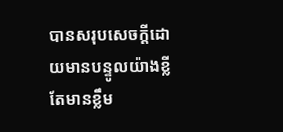បានសរុបសេចក្ដីដោយមានបន្ទូលយ៉ាងខ្លីតែមានខ្លឹម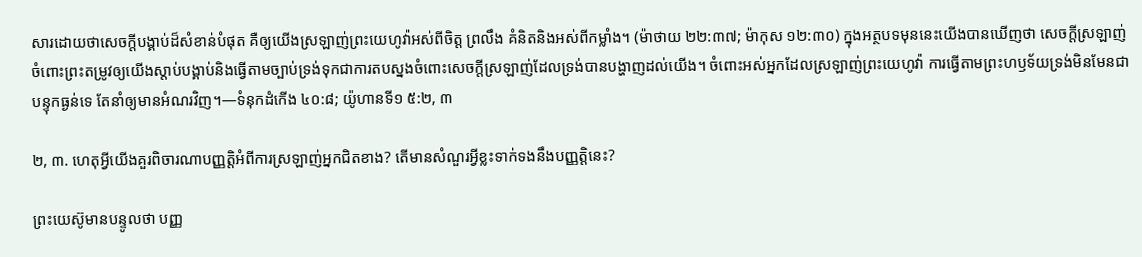សារដោយថាសេចក្ដីបង្គាប់ដ៏សំខាន់បំផុត គឺឲ្យយើងស្រឡាញ់ព្រះយេហូវ៉ាអស់ពីចិត្ត ព្រលឹង គំនិតនិងអស់ពីកម្លាំង។ (ម៉ាថាយ ២២:៣៧; ម៉ាកុស ១២:៣០) ក្នុងអត្ថបទមុននេះយើងបានឃើញថា សេចក្ដីស្រឡាញ់ចំពោះព្រះតម្រូវឲ្យយើងស្ដាប់បង្គាប់និងធ្វើតាមច្បាប់ទ្រង់ទុកជាការតបស្នងចំពោះសេចក្ដីស្រឡាញ់ដែលទ្រង់បានបង្ហាញដល់យើង។ ចំពោះអស់អ្នកដែលស្រឡាញ់ព្រះយេហូវ៉ា ការធ្វើតាមព្រះហឫទ័យទ្រង់មិនមែនជាបន្ទុកធ្ងន់ទេ តែនាំឲ្យមានអំណរវិញ។—ទំនុកដំកើង ៤០:៨; យ៉ូហានទី១ ៥:២, ៣

២, ៣. ហេតុអ្វីយើងគួរពិចារណាបញ្ញត្ដិអំពីការស្រឡាញ់អ្នកជិតខាង? តើមានសំណួរអ្វីខ្លះទាក់ទងនឹងបញ្ញត្ដិនេះ?

ព្រះយេស៊ូមានបន្ទូលថា បញ្ញ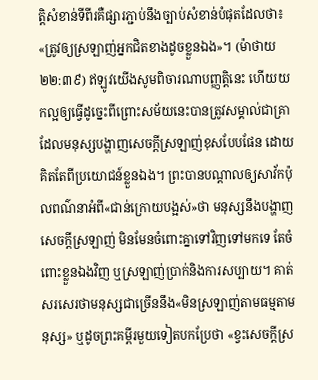ត្ដិសំខាន់ទីពីរគឺផ្សារភ្ជាប់នឹងច្បាប់សំខាន់បំផុតដែលថា៖ «ត្រូវឲ្យស្រឡាញ់អ្នកជិតខាងដូចខ្លួនឯង»។ (ម៉ាថាយ ២២:៣៩) ឥឡូវយើងសូមពិចារណាបញ្ញត្ដិនេះ ហើយយកល្អឲ្យធ្វើដូច្នេះពីព្រោះសម័យនេះបានត្រូវសម្គាល់ជាគ្រាដែលមនុស្សបង្ហាញសេចក្ដីស្រឡាញ់ខុសបែបផែន ដោយគិតតែពីប្រយោជន៍ខ្លួនឯង។ ព្រះបានបណ្ដាលឲ្យសាវ័កប៉ុលពណ៌នាអំពី«ជាន់ក្រោយបង្អស់»ថា មនុស្សនឹងបង្ហាញសេចក្ដីស្រឡាញ់ មិនមែនចំពោះគ្នាទៅវិញទៅមកទេ តែចំពោះខ្លួនឯងវិញ ឬស្រឡាញ់ប្រាក់និងការសប្បាយ។ គាត់សរសេរថាមនុស្សជាច្រើននឹង«មិនស្រឡាញ់តាមធម្មតាមនុស្ស» ឬដូចព្រះគម្ពីរមួយទៀតបកប្រែថា «ខ្វះសេចក្ដីស្រ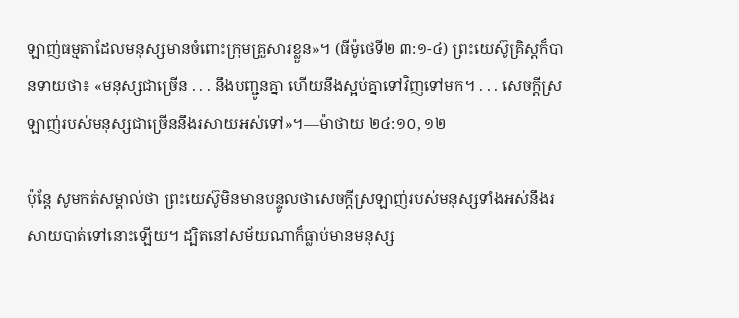ឡាញ់ធម្មតាដែលមនុស្សមានចំពោះក្រុមគ្រួសារខ្លួន»។ (ធីម៉ូថេទី២ ៣:១-៤) ព្រះយេស៊ូគ្រិស្តក៏បានទាយថា៖ «មនុស្សជាច្រើន . . . នឹងបញ្ជូនគ្នា ហើយនឹងស្អប់គ្នាទៅវិញទៅមក។ . . . សេចក្ដីស្រឡាញ់របស់មនុស្សជាច្រើននឹងរសាយអស់ទៅ»។—ម៉ាថាយ ២៤:១០, ១២

ប៉ុន្តែ សូមកត់សម្គាល់ថា ព្រះយេស៊ូមិនមានបន្ទូលថាសេចក្ដីស្រឡាញ់របស់មនុស្សទាំងអស់នឹងរសាយបាត់ទៅនោះឡើយ។ ដ្បិតនៅសម័យណាក៏ធ្លាប់មានមនុស្ស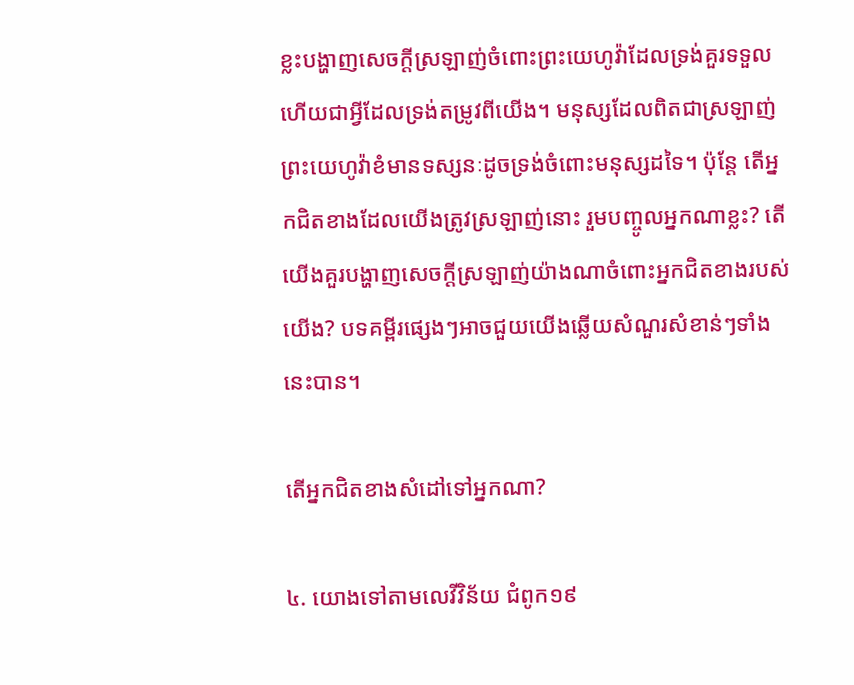ខ្លះបង្ហាញសេចក្ដីស្រឡាញ់ចំពោះព្រះយេហូវ៉ាដែលទ្រង់គួរទទួល ហើយជាអ្វីដែលទ្រង់តម្រូវពីយើង។ មនុស្សដែលពិតជាស្រឡាញ់ព្រះយេហូវ៉ាខំមានទស្សនៈដូចទ្រង់ចំពោះមនុស្សដទៃ។ ប៉ុន្តែ តើអ្នកជិតខាងដែលយើងត្រូវស្រឡាញ់នោះ រួមបញ្ចូលអ្នកណាខ្លះ? តើយើងគួរបង្ហាញសេចក្ដីស្រឡាញ់យ៉ាងណាចំពោះអ្នកជិតខាងរបស់យើង? បទគម្ពីរផ្សេងៗអាចជួយយើងឆ្លើយសំណួរសំខាន់ៗទាំងនេះបាន។

តើអ្នកជិតខាងសំដៅទៅអ្នកណា?

៤. យោងទៅតាមលេវីវិន័យ ជំពូក១៩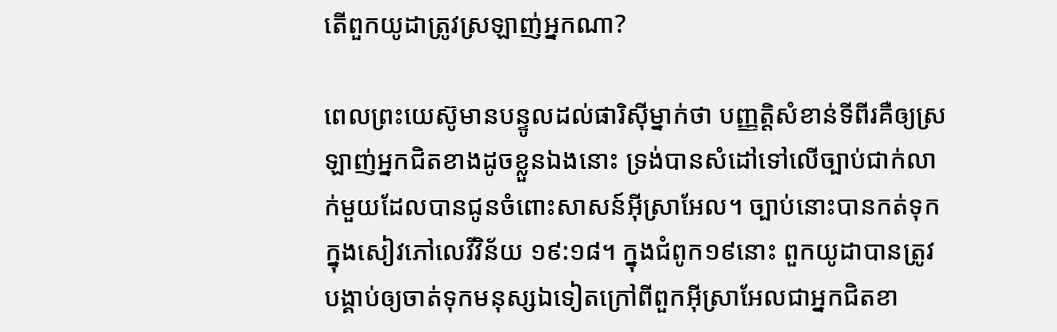តើពួកយូដាត្រូវស្រឡាញ់អ្នកណា?

ពេលព្រះយេស៊ូមានបន្ទូលដល់ផារិស៊ីម្នាក់ថា បញ្ញត្ដិសំខាន់ទីពីរគឺឲ្យស្រឡាញ់អ្នកជិតខាងដូចខ្លួនឯងនោះ ទ្រង់បានសំដៅទៅលើច្បាប់ជាក់លាក់មួយដែលបានជូនចំពោះសាសន៍អ៊ីស្រាអែល។ ច្បាប់នោះបានកត់ទុកក្នុងសៀវភៅលេវីវិន័យ ១៩:១៨។ ក្នុងជំពូក១៩នោះ ពួកយូដាបានត្រូវបង្គាប់ឲ្យចាត់ទុកមនុស្សឯទៀតក្រៅពីពួកអ៊ីស្រាអែលជាអ្នកជិតខា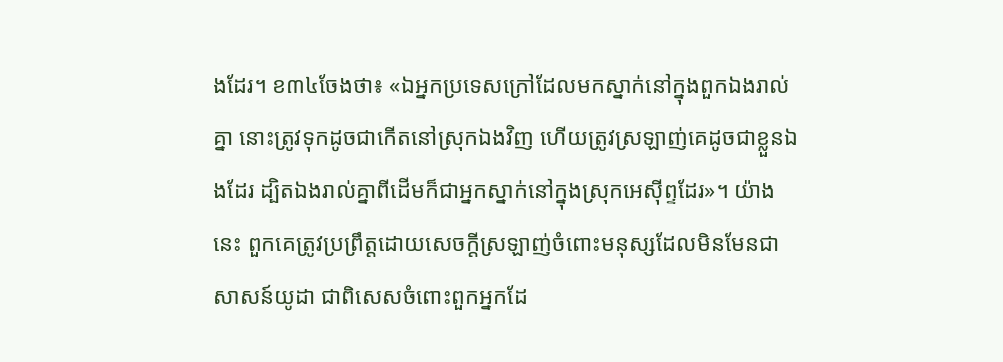ងដែរ។ ខ៣៤ចែងថា៖ «ឯអ្នកប្រទេសក្រៅដែលមកស្នាក់នៅក្នុងពួកឯងរាល់គ្នា នោះត្រូវទុកដូចជាកើតនៅស្រុកឯងវិញ ហើយត្រូវស្រឡាញ់គេដូចជាខ្លួនឯងដែរ ដ្បិតឯងរាល់គ្នាពីដើមក៏ជាអ្នកស្នាក់នៅក្នុងស្រុកអេស៊ីព្ទដែរ»។ យ៉ាងនេះ ពួកគេត្រូវប្រព្រឹត្តដោយសេចក្ដីស្រឡាញ់ចំពោះមនុស្សដែលមិនមែនជាសាសន៍យូដា ជាពិសេសចំពោះពួកអ្នកដែ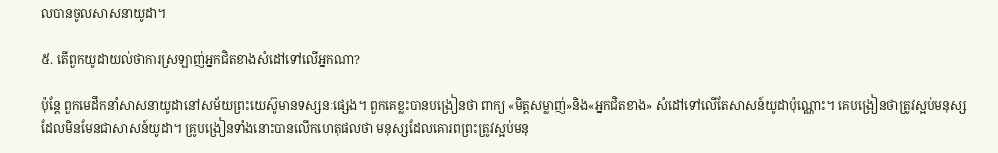លបានចូលសាសនាយូដា។

៥. តើពួកយូដាយល់ថាការស្រឡាញ់អ្នកជិតខាងសំដៅទៅលើអ្នកណា?

ប៉ុន្តែ ពួកមេដឹកនាំសាសនាយូដានៅសម័យព្រះយេស៊ូមានទស្សនៈផ្សេង។ ពួកគេខ្លះបានបង្រៀនថា ពាក្យ «មិត្តសម្លាញ់»និង«អ្នកជិតខាង» សំដៅទៅលើតែសាសន៍យូដាប៉ុណ្ណោះ។ គេបង្រៀនថាត្រូវស្អប់មនុស្សដែលមិនមែនជាសាសន៍យូដា។ គ្រូបង្រៀនទាំងនោះបានលើកហេតុផលថា មនុស្សដែលគោរពព្រះត្រូវស្អប់មនុ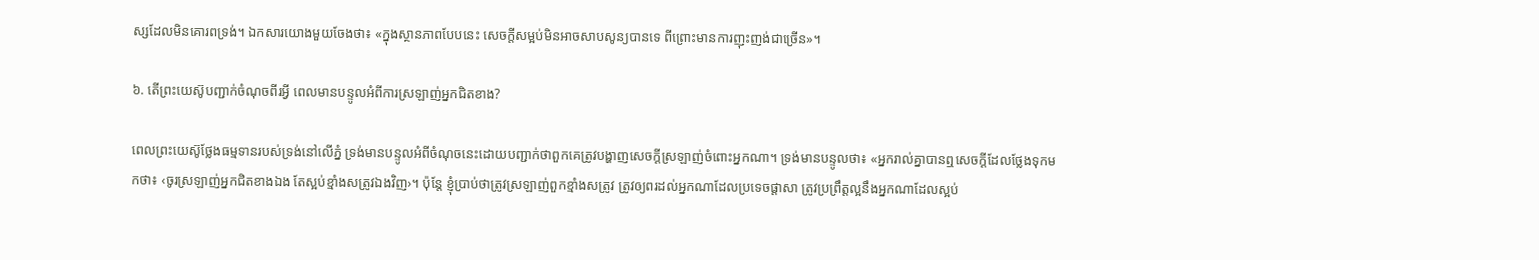ស្សដែលមិនគោរពទ្រង់។ ឯកសារយោងមួយចែងថា៖ «ក្នុងស្ថានភាពបែបនេះ សេចក្ដីសម្អប់មិនអាចសាបសូន្យបានទេ ពីព្រោះមានការញុះញង់ជាច្រើន»។

៦. តើព្រះយេស៊ូបញ្ជាក់ចំណុចពីរអ្វី ពេលមានបន្ទូលអំពីការស្រឡាញ់អ្នកជិតខាង?

ពេលព្រះយេស៊ូថ្លែងធម្មទានរបស់ទ្រង់នៅលើភ្នំ ទ្រង់មានបន្ទូលអំពីចំណុចនេះដោយបញ្ជាក់ថាពួកគេត្រូវបង្ហាញសេចក្ដីស្រឡាញ់ចំពោះអ្នកណា។ ទ្រង់មានបន្ទូលថា៖ «អ្នករាល់គ្នាបានឮសេចក្ដីដែលថ្លែងទុកមកថា៖ ‹ចូរស្រឡាញ់អ្នកជិតខាងឯង តែស្អប់ខ្មាំងសត្រូវឯងវិញ›។ ប៉ុន្តែ ខ្ញុំប្រាប់ថាត្រូវស្រឡាញ់ពួកខ្មាំងសត្រូវ ត្រូវឲ្យពរដល់អ្នកណាដែលប្រទេចផ្ដាសា ត្រូវប្រព្រឹត្តល្អនឹងអ្នកណាដែលស្អប់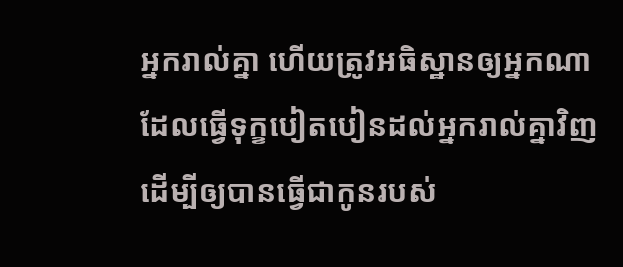អ្នករាល់គ្នា ហើយត្រូវអធិស្ឋានឲ្យអ្នកណាដែលធ្វើទុក្ខបៀតបៀនដល់អ្នករាល់គ្នាវិញ ដើម្បីឲ្យបានធ្វើជាកូនរបស់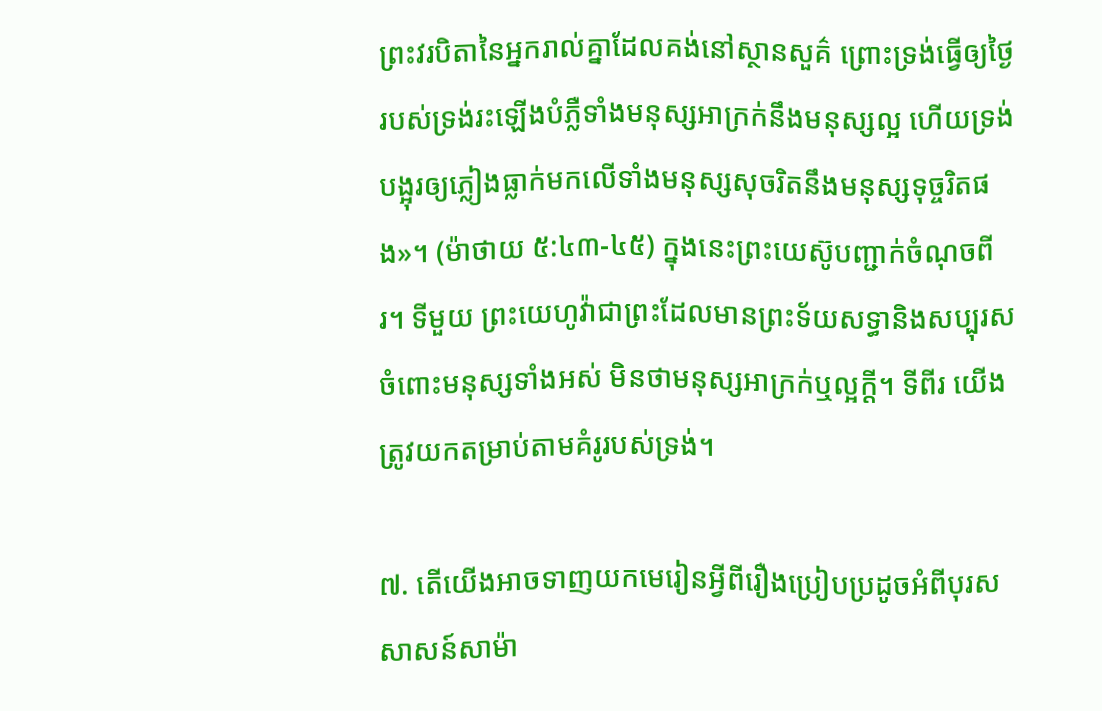ព្រះវរបិតានៃអ្នករាល់គ្នាដែលគង់នៅស្ថានសួគ៌ ព្រោះទ្រង់ធ្វើឲ្យថ្ងៃរបស់ទ្រង់រះឡើងបំភ្លឺទាំងមនុស្សអាក្រក់នឹងមនុស្សល្អ ហើយទ្រង់បង្អុរឲ្យភ្លៀងធ្លាក់មកលើទាំងមនុស្សសុចរិតនឹងមនុស្សទុច្ចរិតផង»។ (ម៉ាថាយ ៥:៤៣-៤៥) ក្នុងនេះព្រះយេស៊ូបញ្ជាក់ចំណុចពីរ។ ទីមួយ ព្រះយេហូវ៉ាជាព្រះដែលមានព្រះទ័យសទ្ធានិងសប្បុរសចំពោះមនុស្សទាំងអស់ មិនថាមនុស្សអាក្រក់ឬល្អក្ដី។ ទីពីរ យើងត្រូវយកតម្រាប់តាមគំរូរបស់ទ្រង់។

៧. តើយើងអាចទាញយកមេរៀនអ្វីពីរឿងប្រៀបប្រដូចអំពីបុរសសាសន៍សាម៉ា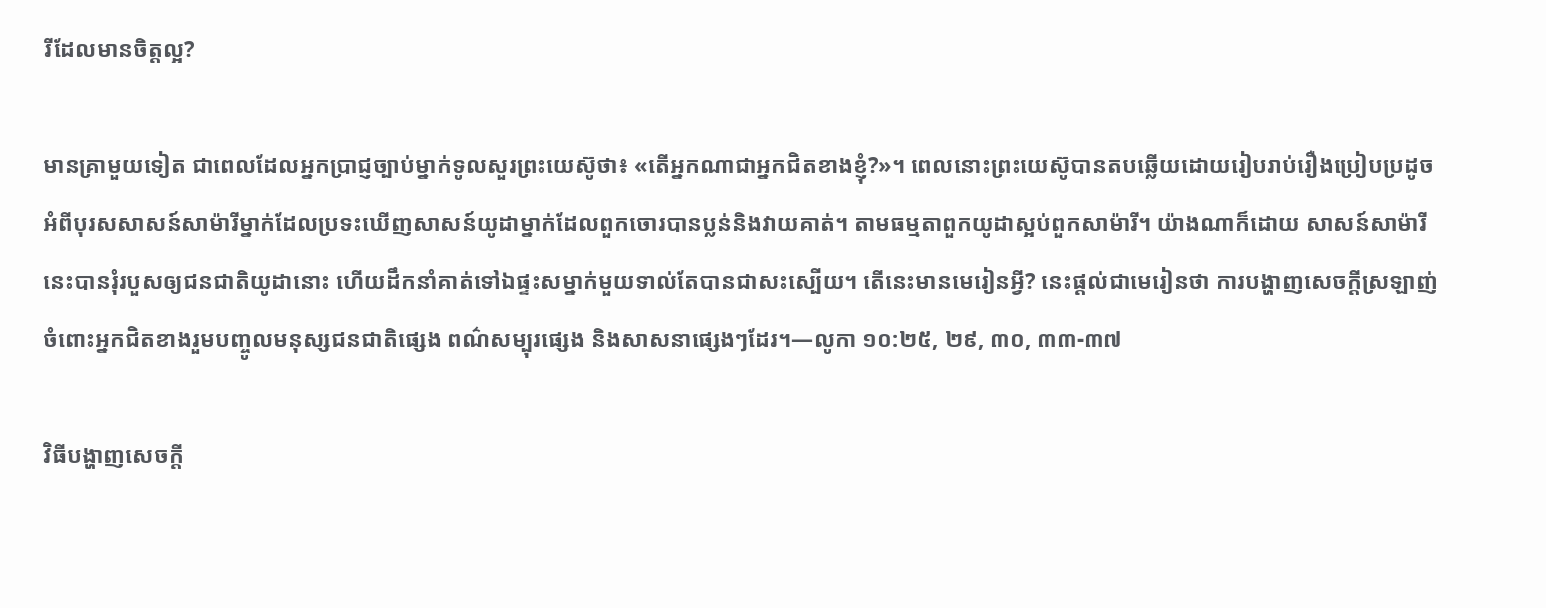រីដែលមានចិត្តល្អ?

មានគ្រាមួយទៀត ជាពេលដែលអ្នកប្រាជ្ញច្បាប់ម្នាក់ទូលសួរព្រះយេស៊ូថា៖ «តើអ្នកណាជាអ្នកជិតខាងខ្ញុំ?»។ ពេលនោះព្រះយេស៊ូបានតបឆ្លើយដោយរៀបរាប់រឿងប្រៀបប្រដូចអំពីបុរសសាសន៍សាម៉ារីម្នាក់ដែលប្រទះឃើញសាសន៍យូដាម្នាក់ដែលពួកចោរបានប្លន់និងវាយគាត់។ តាមធម្មតាពួកយូដាស្អប់ពួកសាម៉ារី។ យ៉ាងណាក៏ដោយ សាសន៍សាម៉ារីនេះបានរុំរបួសឲ្យជនជាតិយូដានោះ ហើយដឹកនាំគាត់ទៅឯផ្ទះសម្នាក់មួយទាល់តែបានជាសះស្បើយ។ តើនេះមានមេរៀនអ្វី? នេះផ្ដល់ជាមេរៀនថា ការបង្ហាញសេចក្ដីស្រឡាញ់ចំពោះអ្នកជិតខាងរួមបញ្ចូលមនុស្សជនជាតិផ្សេង ពណ៌សម្បុរផ្សេង និងសាសនាផ្សេងៗដែរ។—លូកា ១០:២៥, ២៩, ៣០, ៣៣-៣៧

វិធីបង្ហាញសេចក្ដី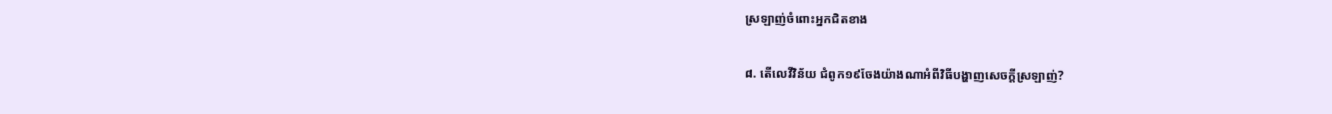ស្រឡាញ់ចំពោះអ្នកជិតខាង

៨. តើលេវីវិន័យ ជំពូក១៩ចែងយ៉ាងណាអំពីវិធីបង្ហាញសេចក្ដីស្រឡាញ់?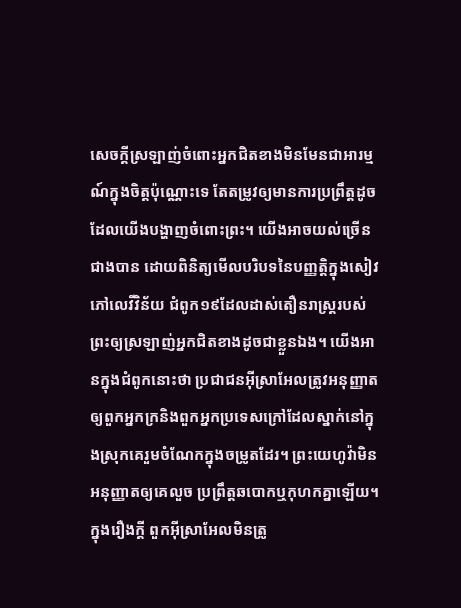សេចក្ដីស្រឡាញ់ចំពោះអ្នកជិតខាងមិនមែនជាអារម្មណ៍ក្នុងចិត្តប៉ុណ្ណោះទេ តែតម្រូវឲ្យមានការប្រព្រឹត្តដូចដែលយើងបង្ហាញចំពោះព្រះ។ យើងអាចយល់ច្រើនជាងបាន ដោយពិនិត្យមើលបរិបទនៃបញ្ញត្ដិក្នុងសៀវភៅលេវីវិន័យ ជំពូក១៩ដែលដាស់តឿនរាស្ត្ររបស់ព្រះឲ្យស្រឡាញ់អ្នកជិតខាងដូចជាខ្លួនឯង។ យើងអានក្នុងជំពូកនោះថា ប្រជាជនអ៊ីស្រាអែលត្រូវអនុញ្ញាតឲ្យពួកអ្នកក្រនិងពួកអ្នកប្រទេសក្រៅដែលស្នាក់នៅក្នុងស្រុកគេរួមចំណែកក្នុងចម្រូតដែរ។ ព្រះយេហូវ៉ាមិនអនុញ្ញាតឲ្យគេលួច ប្រព្រឹត្តឆបោកឬកុហកគ្នាឡើយ។ ក្នុងរឿងក្ដី ពួកអ៊ីស្រាអែលមិនត្រូ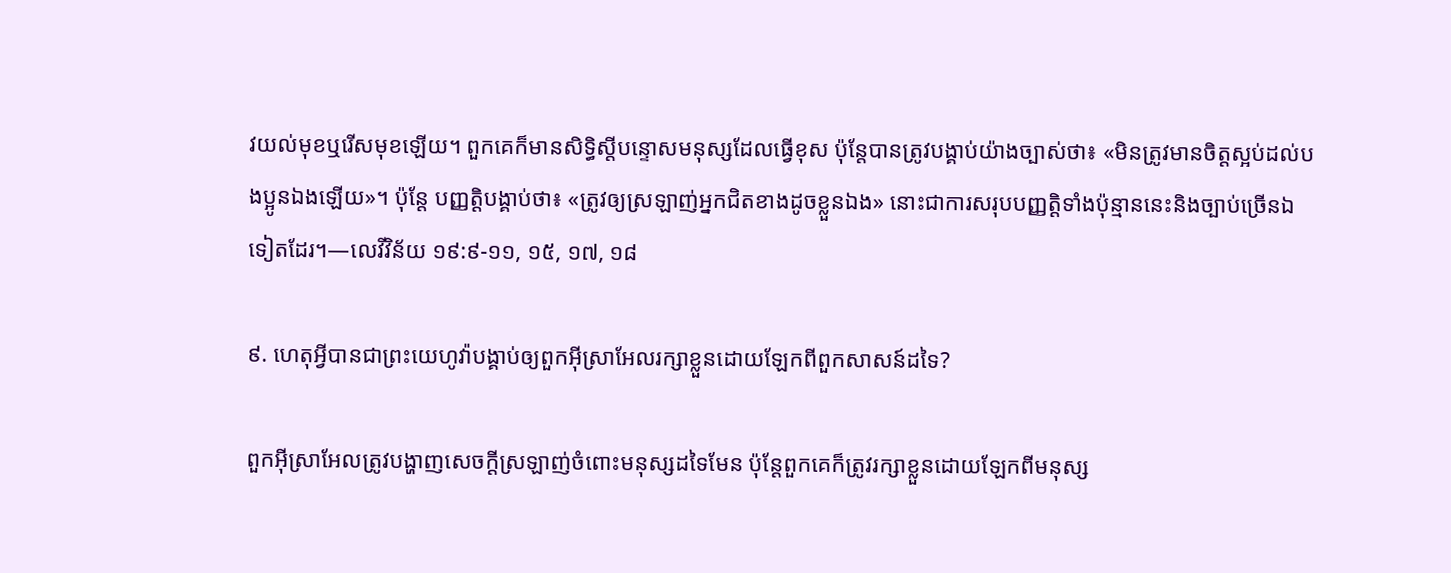វយល់មុខឬរើសមុខឡើយ។ ពួកគេក៏មានសិទ្ធិស្តីបន្ទោសមនុស្សដែលធ្វើខុស ប៉ុន្តែបានត្រូវបង្គាប់យ៉ាងច្បាស់ថា៖ «មិនត្រូវមានចិត្តស្អប់ដល់បងប្អូនឯងឡើយ»។ ប៉ុន្តែ បញ្ញត្ដិបង្គាប់ថា៖ «ត្រូវឲ្យស្រឡាញ់អ្នកជិតខាងដូចខ្លួនឯង» នោះជាការសរុបបញ្ញត្ដិទាំងប៉ុន្មាននេះនិងច្បាប់ច្រើនឯទៀតដែរ។—លេវីវិន័យ ១៩:៩-១១, ១៥, ១៧, ១៨

៩. ហេតុអ្វីបានជាព្រះយេហូវ៉ាបង្គាប់ឲ្យពួកអ៊ីស្រាអែលរក្សាខ្លួនដោយឡែកពីពួកសាសន៍ដទៃ?

ពួកអ៊ីស្រាអែលត្រូវបង្ហាញសេចក្ដីស្រឡាញ់ចំពោះមនុស្សដទៃមែន ប៉ុន្តែពួកគេក៏ត្រូវរក្សាខ្លួនដោយឡែកពីមនុស្ស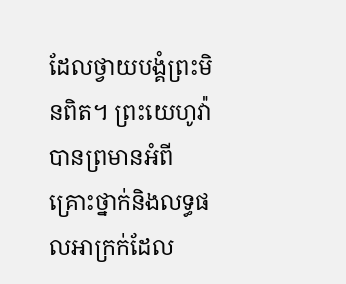ដែលថ្វាយបង្គំព្រះមិនពិត។ ព្រះយេហូវ៉ាបានព្រមានអំពីគ្រោះថ្នាក់និងលទ្ធផលអាក្រក់ដែល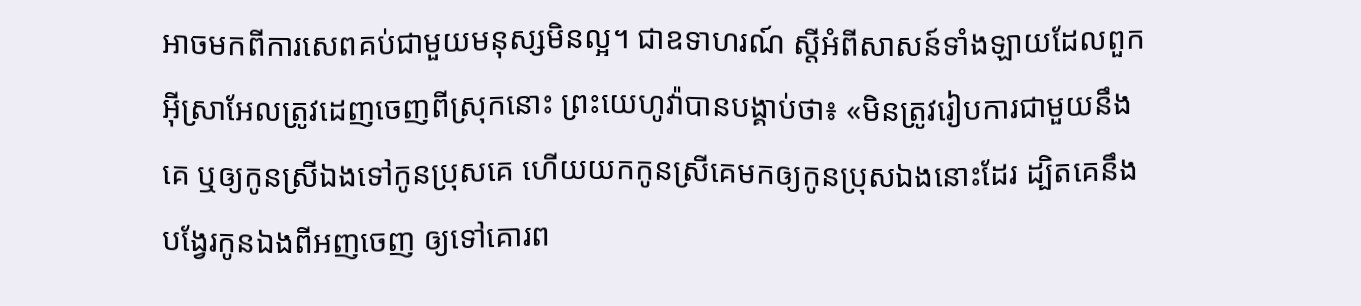អាចមកពីការសេពគប់ជាមួយមនុស្សមិនល្អ។ ជាឧទាហរណ៍ ស្តីអំពីសាសន៍ទាំងឡាយដែលពួកអ៊ីស្រាអែលត្រូវដេញចេញពីស្រុកនោះ ព្រះយេហូវ៉ាបានបង្គាប់ថា៖ «មិនត្រូវរៀបការជាមួយនឹងគេ ឬឲ្យកូនស្រីឯងទៅកូនប្រុសគេ ហើយយកកូនស្រីគេមកឲ្យកូនប្រុសឯងនោះដែរ ដ្បិតគេនឹងបង្វែរកូនឯងពីអញចេញ ឲ្យទៅគោរព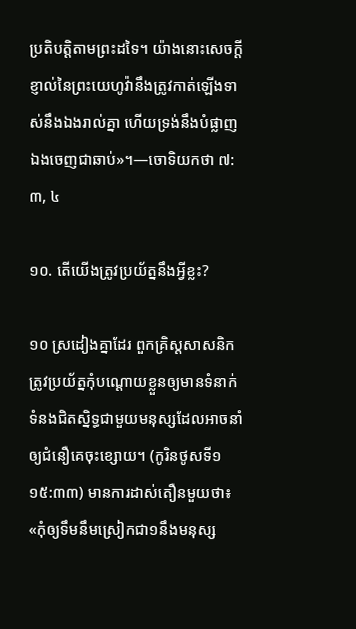ប្រតិបត្ដិតាមព្រះដទៃ។ យ៉ាងនោះសេចក្ដីខ្ញាល់នៃព្រះយេហូវ៉ានឹងត្រូវកាត់ឡើងទាស់នឹងឯងរាល់គ្នា ហើយទ្រង់នឹងបំផ្លាញឯងចេញជាឆាប់»។—ចោទិយកថា ៧:៣, ៤

១០. តើយើងត្រូវប្រយ័ត្ននឹងអ្វីខ្លះ?

១០ ស្រដៀងគ្នាដែរ ពួកគ្រិស្តសាសនិកត្រូវប្រយ័ត្នកុំបណ្ដោយខ្លួនឲ្យមានទំនាក់ទំនងជិតស្និទ្ធជាមួយមនុស្សដែលអាចនាំឲ្យជំនឿគេចុះខ្សោយ។ (កូរិនថូសទី១ ១៥:៣៣) មានការដាស់តឿនមួយថា៖ «កុំឲ្យទឹមនឹមស្រៀកជា១នឹងមនុស្ស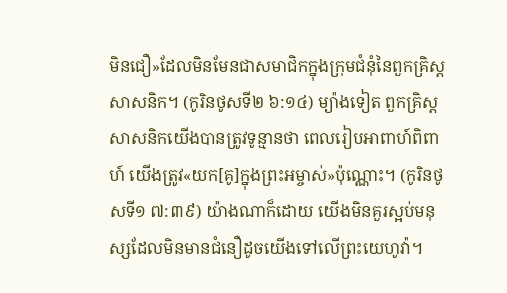មិនជឿ»ដែលមិនមែនជាសមាជិកក្នុងក្រុមជំនុំនៃពួកគ្រិស្តសាសនិក។ (កូរិនថូសទី២ ៦:១៤) ម្យ៉ាងទៀត ពួកគ្រិស្តសាសនិកយើងបានត្រូវទូន្មានថា ពេលរៀបអាពាហ៍ពិពាហ៍ យើងត្រូវ«យក[គូ]ក្នុងព្រះអម្ចាស់»ប៉ុណ្ណោះ។ (កូរិនថូសទី១ ៧:៣៩) យ៉ាងណាក៏ដោយ យើងមិនគួរស្អប់មនុស្សដែលមិនមានជំនឿដូចយើងទៅលើព្រះយេហូវ៉ា។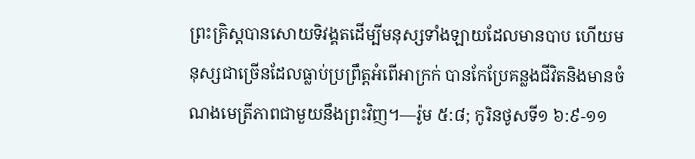ព្រះគ្រិស្តបានសោយទិវង្គតដើម្បីមនុស្សទាំងឡាយដែលមានបាប ហើយមនុស្សជាច្រើនដែលធ្លាប់ប្រព្រឹត្តអំពើអាក្រក់ បានកែប្រែគន្លងជីវិតនិងមានចំណងមេត្រីភាពជាមួយនឹងព្រះវិញ។—រ៉ូម ៥:៨; កូរិនថូសទី១ ៦:៩-១១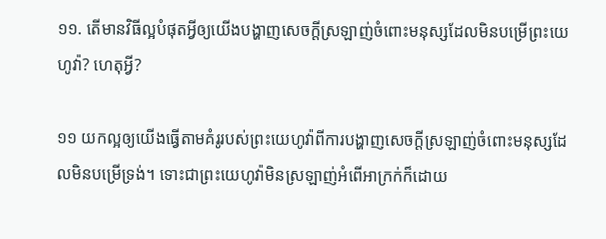១១. តើមានវិធីល្អបំផុតអ្វីឲ្យយើងបង្ហាញសេចក្ដីស្រឡាញ់ចំពោះមនុស្សដែលមិនបម្រើព្រះយេហូវ៉ា? ហេតុអ្វី?

១១ យកល្អឲ្យយើងធ្វើតាមគំរូរបស់ព្រះយេហូវ៉ាពីការបង្ហាញសេចក្ដីស្រឡាញ់ចំពោះមនុស្សដែលមិនបម្រើទ្រង់។ ទោះជាព្រះយេហូវ៉ាមិនស្រឡាញ់អំពើអាក្រក់ក៏ដោយ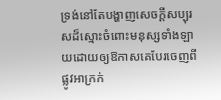ទ្រង់នៅតែបង្ហាញសេចក្ដីសប្បុរសដ៏ស្មោះចំពោះមនុស្សទាំងឡាយដោយឲ្យឱកាសគេបែរចេញពីផ្លូវអាក្រក់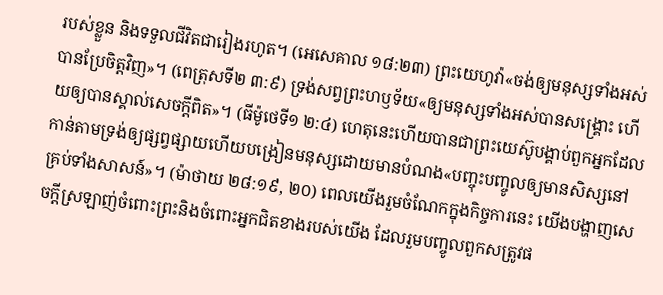របស់ខ្លួន និងទទួលជីវិតជារៀងរហូត។ (អេសេគាល ១៨:២៣) ព្រះយេហូវ៉ា«ចង់ឲ្យមនុស្សទាំងអស់បានប្រែចិត្តវិញ»។ (ពេត្រុសទី២ ៣:៩) ទ្រង់សព្វព្រះហឫទ័យ«ឲ្យមនុស្សទាំងអស់បានសង្គ្រោះ ហើយឲ្យបានស្គាល់សេចក្ដីពិត»។ (ធីម៉ូថេទី១ ២:៤) ហេតុនេះហើយបានជាព្រះយេស៊ូបង្គាប់ពួកអ្នកដែលកាន់តាមទ្រង់ឲ្យផ្សព្វផ្សាយហើយបង្រៀនមនុស្សដោយមានបំណង«បញ្ចុះបញ្ចូលឲ្យមានសិស្សនៅគ្រប់ទាំងសាសន៍»។ (ម៉ាថាយ ២៨:១៩, ២០) ពេលយើងរួមចំណែកក្នុងកិច្ចការនេះ យើងបង្ហាញសេចក្ដីស្រឡាញ់ចំពោះព្រះនិងចំពោះអ្នកជិតខាងរបស់យើង ដែលរួមបញ្ចូលពួកសត្រូវផ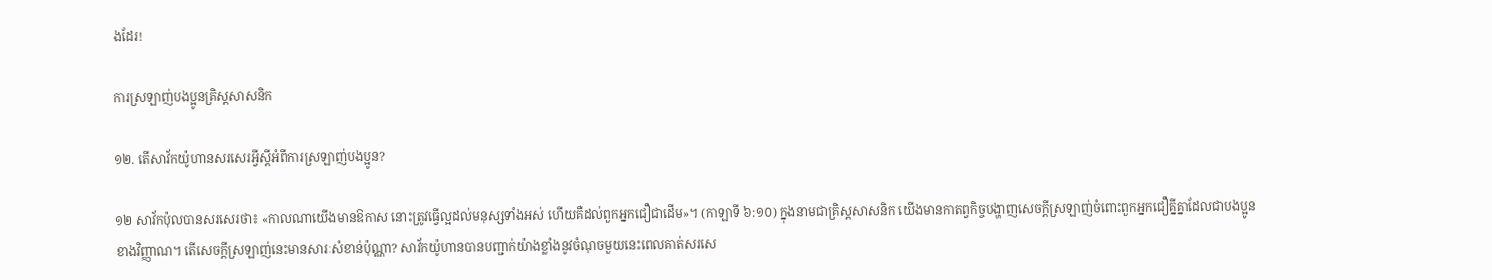ងដែរ!

ការស្រឡាញ់បងប្អូនគ្រិស្តសាសនិក

១២. តើសាវ័កយ៉ូហានសរសេរអ្វីស្តីអំពីការស្រឡាញ់បងប្អូន?

១២ សាវ័កប៉ុលបានសរសេរថា៖ «កាលណាយើងមានឱកាស នោះត្រូវធ្វើល្អដល់មនុស្សទាំងអស់ ហើយគឺដល់ពួកអ្នកជឿជាដើម»។ (កាឡាទី ៦:១០) ក្នុងនាមជាគ្រិស្តសាសនិក យើងមានកាតព្វកិច្ចបង្ហាញសេចក្ដីស្រឡាញ់ចំពោះពួកអ្នកជឿគ្នីគ្នាដែលជាបងប្អូនខាងវិញ្ញាណ។ តើសេចក្ដីស្រឡាញ់នេះមានសារៈសំខាន់ប៉ុណ្ណា? សាវ័កយ៉ូហានបានបញ្ជាក់យ៉ាងខ្លាំងនូវចំណុចមួយនេះពេលគាត់សរសេ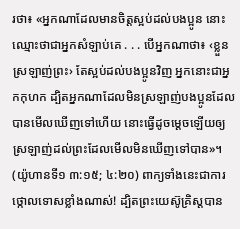រថា៖ «អ្នកណាដែលមានចិត្តស្អប់ដល់បងប្អូន នោះឈ្មោះថាជាអ្នកសំឡាប់គេ . . . បើអ្នកណាថា៖ ‹ខ្លួនស្រឡាញ់ព្រះ› តែស្អប់ដល់បងប្អូនវិញ អ្នកនោះជាអ្នកកុហក ដ្បិតអ្នកណាដែលមិនស្រឡាញ់បងប្អូនដែលបានមើលឃើញទៅហើយ នោះធ្វើដូចម្ដេចឡើយឲ្យស្រឡាញ់ដល់ព្រះដែលមើលមិនឃើញទៅបាន»។ (យ៉ូហានទី១ ៣:១៥; ៤:២០) ពាក្យទាំងនេះជាការថ្កោលទោសខ្លាំងណាស់! ដ្បិតព្រះយេស៊ូគ្រិស្តបាន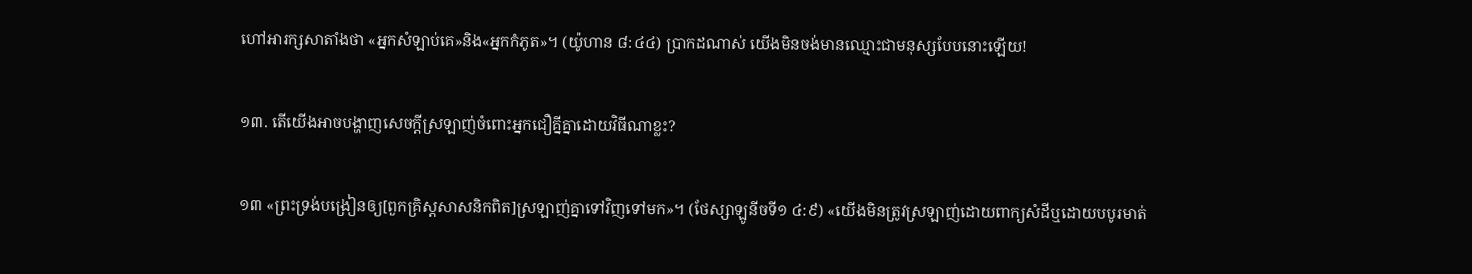ហៅអារក្សសាតាំងថា «អ្នកសំឡាប់គេ»និង«អ្នកកំភូត»។ (យ៉ូហាន ៨:៤៤) ប្រាកដណាស់ យើងមិនចង់មានឈ្មោះជាមនុស្សបែបនោះឡើយ!

១៣. តើយើងអាចបង្ហាញសេចក្ដីស្រឡាញ់ចំពោះអ្នកជឿគ្នីគ្នាដោយវិធីណាខ្លះ?

១៣ «ព្រះទ្រង់បង្រៀនឲ្យ[ពួកគ្រិស្តសាសនិកពិត]ស្រឡាញ់គ្នាទៅវិញទៅមក»។ (ថែស្សាឡូនីចទី១ ៤:៩) «យើងមិនត្រូវស្រឡាញ់ដោយពាក្យសំដីឬដោយបបូរមាត់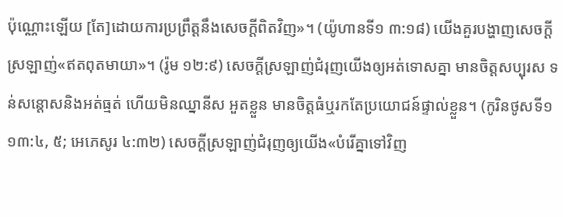ប៉ុណ្ណោះឡើយ [តែ]ដោយការប្រព្រឹត្តនឹងសេចក្ដីពិតវិញ»។ (យ៉ូហានទី១ ៣:១៨) យើងគួរបង្ហាញសេចក្ដីស្រឡាញ់«ឥតពុតមាយា»។ (រ៉ូម ១២:៩) សេចក្ដីស្រឡាញ់ជំរុញយើងឲ្យអត់ទោសគ្នា មានចិត្តសប្បុរស ទន់សន្ដោសនិងអត់ធ្មត់ ហើយមិនឈ្នានីស អួតខ្លួន មានចិត្តធំឬរកតែប្រយោជន៍ផ្ទាល់ខ្លួន។ (កូរិនថូសទី១ ១៣:៤, ៥; អេភេសូរ ៤:៣២) សេចក្ដីស្រឡាញ់ជំរុញឲ្យយើង«បំរើគ្នាទៅវិញ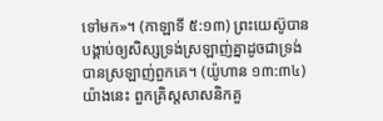ទៅមក»។ (កាឡាទី ៥:១៣) ព្រះយេស៊ូបានបង្គាប់ឲ្យសិស្សទ្រង់ស្រឡាញ់គ្នាដូចជាទ្រង់បានស្រឡាញ់ពួកគេ។ (យ៉ូហាន ១៣:៣៤) យ៉ាងនេះ ពួកគ្រិស្តសាសនិកគួ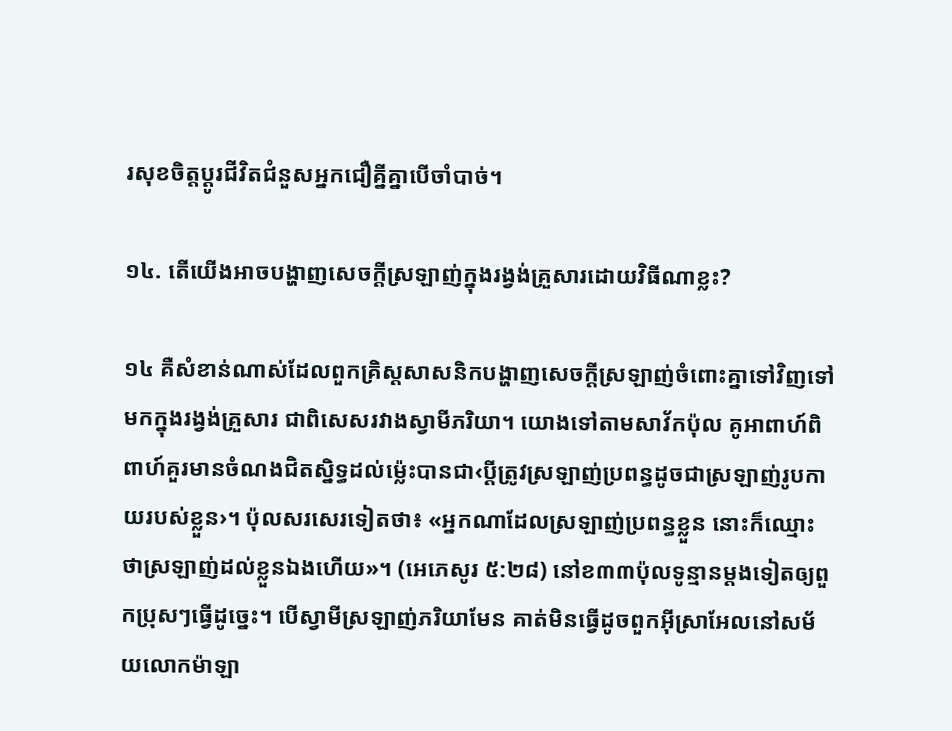រសុខចិត្តប្ដូរជីវិតជំនួសអ្នកជឿគ្នីគ្នាបើចាំបាច់។

១៤. តើយើងអាចបង្ហាញសេចក្ដីស្រឡាញ់ក្នុងរង្វង់គ្រួសារដោយវិធីណាខ្លះ?

១៤ គឺសំខាន់ណាស់ដែលពួកគ្រិស្តសាសនិកបង្ហាញសេចក្ដីស្រឡាញ់ចំពោះគ្នាទៅវិញទៅមកក្នុងរង្វង់គ្រួសារ ជាពិសេសរវាងស្វាមីភរិយា។ យោងទៅតាមសាវ័កប៉ុល គូអាពាហ៍ពិពាហ៍គួរមានចំណងជិតស្និទ្ធដល់ម្ល៉េះបានជា‹ប្ដីត្រូវស្រឡាញ់ប្រពន្ធដូចជាស្រឡាញ់រូបកាយរបស់ខ្លួន›។ ប៉ុលសរសេរទៀតថា៖ «អ្នកណាដែលស្រឡាញ់ប្រពន្ធខ្លួន នោះក៏ឈ្មោះថាស្រឡាញ់ដល់ខ្លួនឯងហើយ»។ (អេភេសូរ ៥:២៨) នៅខ៣៣ប៉ុលទូន្មានម្ដងទៀតឲ្យពួកប្រុសៗធ្វើដូច្នេះ។ បើស្វាមីស្រឡាញ់ភរិយាមែន គាត់មិនធ្វើដូចពួកអ៊ីស្រាអែលនៅសម័យលោកម៉ាឡា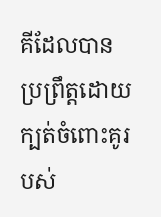គីដែលបានប្រព្រឹត្តដោយក្បត់ចំពោះគូរបស់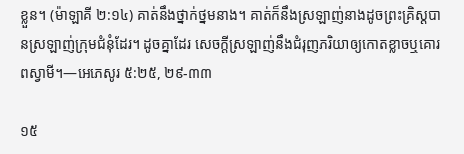ខ្លួន។ (ម៉ាឡាគី ២:១៤) គាត់នឹងថ្នាក់ថ្នមនាង។ គាត់ក៏នឹងស្រឡាញ់នាងដូចព្រះគ្រិស្តបានស្រឡាញ់ក្រុមជំនុំដែរ។ ដូចគ្នាដែរ សេចក្ដីស្រឡាញ់នឹងជំរុញភរិយាឲ្យកោតខ្លាចឬគោរពស្វាមី។—អេភេសូរ ៥:២៥, ២៩-៣៣

១៥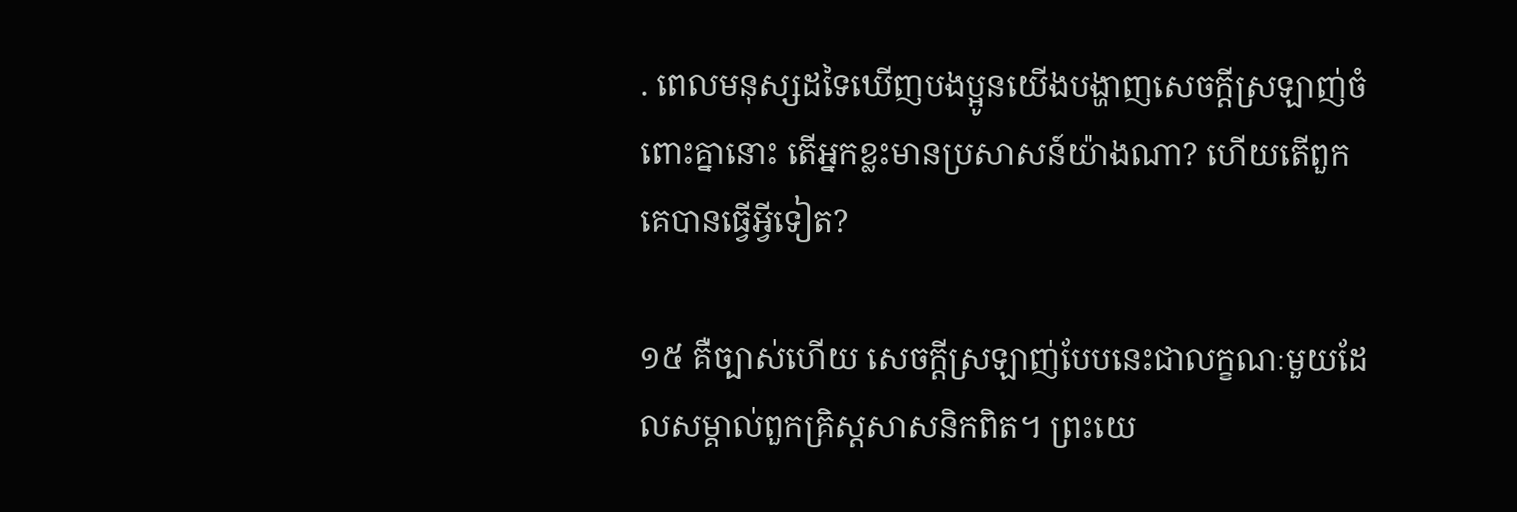. ពេលមនុស្សដទៃឃើញបងប្អូនយើងបង្ហាញសេចក្ដីស្រឡាញ់ចំពោះគ្នានោះ តើអ្នកខ្លះមានប្រសាសន៍យ៉ាងណា? ហើយតើពួកគេបានធ្វើអ្វីទៀត?

១៥ គឺច្បាស់ហើយ សេចក្ដីស្រឡាញ់បែបនេះជាលក្ខណៈមួយដែលសម្គាល់ពួកគ្រិស្តសាសនិកពិត។ ព្រះយេ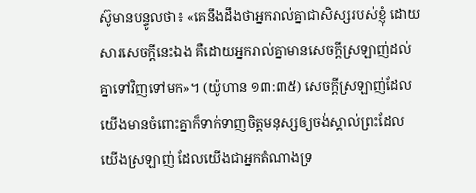ស៊ូមានបន្ទូលថា៖ «គេនឹងដឹងថាអ្នករាល់គ្នាជាសិស្សរបស់ខ្ញុំ ដោយសារសេចក្ដីនេះឯង គឺដោយអ្នករាល់គ្នាមានសេចក្ដីស្រឡាញ់ដល់គ្នាទៅវិញទៅមក»។ (យ៉ូហាន ១៣:៣៥) សេចក្ដីស្រឡាញ់ដែលយើងមានចំពោះគ្នាក៏ទាក់ទាញចិត្តមនុស្សឲ្យចង់ស្គាល់ព្រះដែលយើងស្រឡាញ់ ដែលយើងជាអ្នកតំណាងទ្រ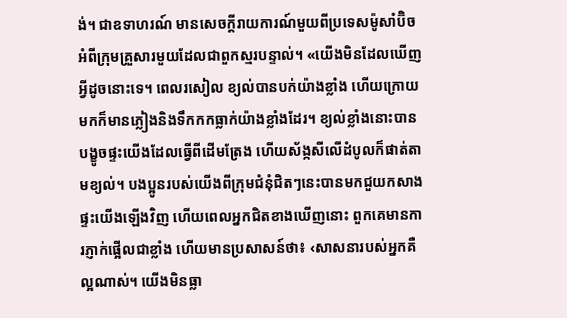ង់។ ជាឧទាហរណ៍ មានសេចក្ដីរាយការណ៍មួយពីប្រទេសម៉ូសាំប៊ិច អំពីក្រុមគ្រួសារមួយដែលជាពួកស្មរបន្ទាល់។ «យើងមិនដែលឃើញអ្វីដូចនោះទេ។ ពេលរសៀល ខ្យល់បានបក់យ៉ាងខ្លាំង ហើយក្រោយមកក៏មានភ្លៀងនិងទឹកកកធ្លាក់យ៉ាងខ្លាំងដែរ។ ខ្យល់ខ្លាំងនោះបានបង្ខូចផ្ទះយើងដែលធ្វើពីដើមត្រែង ហើយស័ង្កសីលើដំបូលក៏ផាត់តាមខ្យល់។ បងប្អូនរបស់យើងពីក្រុមជំនុំជិតៗនេះបានមកជួយកសាងផ្ទះយើងឡើងវិញ ហើយពេលអ្នកជិតខាងឃើញនោះ ពួកគេមានការភ្ញាក់ផ្អើលជាខ្លាំង ហើយមានប្រសាសន៍ថា៖ ‹សាសនារបស់អ្នកគឺល្អណាស់។ យើងមិនធ្លា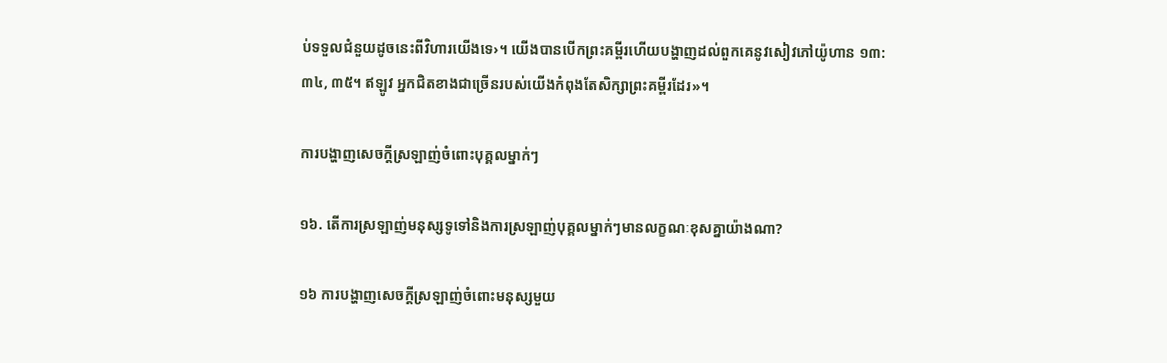ប់ទទួលជំនួយដូចនេះពីវិហារយើងទេ›។ យើងបានបើកព្រះគម្ពីរហើយបង្ហាញដល់ពួកគេនូវសៀវភៅយ៉ូហាន ១៣:៣៤, ៣៥។ ឥឡូវ អ្នកជិតខាងជាច្រើនរបស់យើងកំពុងតែសិក្សាព្រះគម្ពីរដែរ»។

ការបង្ហាញសេចក្ដីស្រឡាញ់ចំពោះបុគ្គលម្នាក់ៗ

១៦. តើការស្រឡាញ់មនុស្សទូទៅនិងការស្រឡាញ់បុគ្គលម្នាក់ៗមានលក្ខណៈខុសគ្នាយ៉ាងណា?

១៦ ការបង្ហាញសេចក្ដីស្រឡាញ់ចំពោះមនុស្សមួយ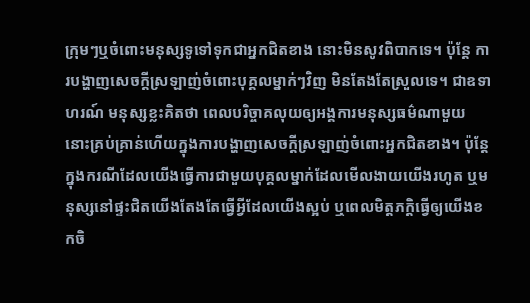ក្រុមៗឬចំពោះមនុស្សទូទៅទុកជាអ្នកជិតខាង នោះមិនសូវពិបាកទេ។ ប៉ុន្តែ ការបង្ហាញសេចក្ដីស្រឡាញ់ចំពោះបុគ្គលម្នាក់ៗវិញ មិនតែងតែស្រួលទេ។ ជាឧទាហរណ៍ មនុស្សខ្លះគិតថា ពេលបរិច្ចាគលុយឲ្យអង្គការមនុស្សធម៌ណាមួយ នោះគ្រប់គ្រាន់ហើយក្នុងការបង្ហាញសេចក្ដីស្រឡាញ់ចំពោះអ្នកជិតខាង។ ប៉ុន្តែ ក្នុងករណីដែលយើងធ្វើការជាមួយបុគ្គលម្នាក់ដែលមើលងាយយើងរហូត ឬមនុស្សនៅផ្ទះជិតយើងតែងតែធ្វើអ្វីដែលយើងស្អប់ ឬពេលមិត្តភក្ដិធ្វើឲ្យយើងខកចិ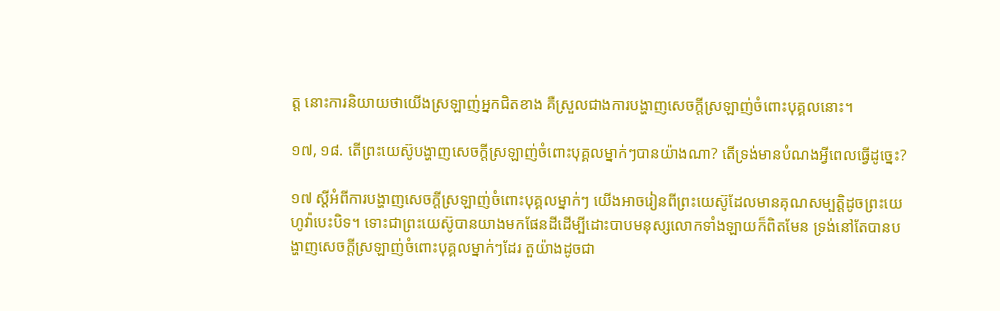ត្ត នោះការនិយាយថាយើងស្រឡាញ់អ្នកជិតខាង គឺស្រួលជាងការបង្ហាញសេចក្ដីស្រឡាញ់ចំពោះបុគ្គលនោះ។

១៧, ១៨. តើព្រះយេស៊ូបង្ហាញសេចក្ដីស្រឡាញ់ចំពោះបុគ្គលម្នាក់ៗបានយ៉ាងណា? តើទ្រង់មានបំណងអ្វីពេលធ្វើដូច្នេះ?

១៧ ស្តីអំពីការបង្ហាញសេចក្ដីស្រឡាញ់ចំពោះបុគ្គលម្នាក់ៗ យើងអាចរៀនពីព្រះយេស៊ូដែលមានគុណសម្បត្ដិដូចព្រះយេហូវ៉ាបេះបិទ។ ទោះជាព្រះយេស៊ូបានយាងមកផែនដីដើម្បីដោះបាបមនុស្សលោកទាំងឡាយក៏ពិតមែន ទ្រង់នៅតែបានបង្ហាញសេចក្ដីស្រឡាញ់ចំពោះបុគ្គលម្នាក់ៗដែរ តួយ៉ាងដូចជា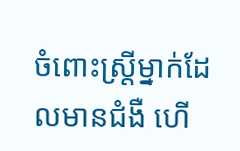ចំពោះស្ត្រីម្នាក់ដែលមានជំងឺ ហើ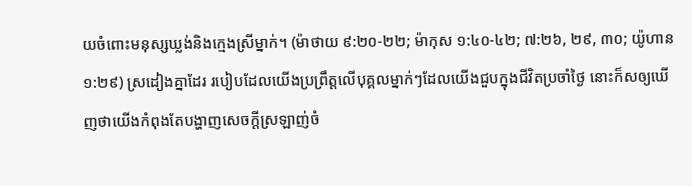យចំពោះមនុស្សឃ្លង់និងក្មេងស្រីម្នាក់។ (ម៉ាថាយ ៩:២០-២២; ម៉ាកុស ១:៤០-៤២; ៧:២៦, ២៩, ៣០; យ៉ូហាន ១:២៩) ស្រដៀងគ្នាដែរ របៀបដែលយើងប្រព្រឹត្តលើបុគ្គលម្នាក់ៗដែលយើងជួបក្នុងជីវិតប្រចាំថ្ងៃ នោះក៏សឲ្យឃើញថាយើងកំពុងតែបង្ហាញសេចក្ដីស្រឡាញ់ចំ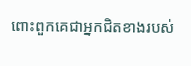ពោះពួកគេជាអ្នកជិតខាងរបស់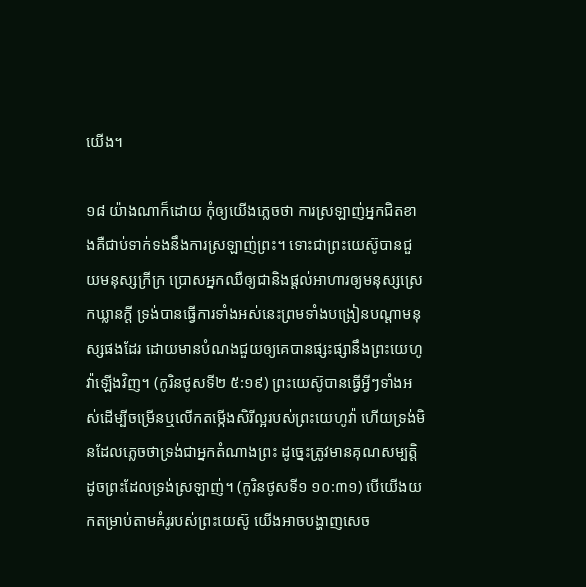យើង។

១៨ យ៉ាងណាក៏ដោយ កុំឲ្យយើងភ្លេចថា ការស្រឡាញ់អ្នកជិតខាងគឺជាប់ទាក់ទងនឹងការស្រឡាញ់ព្រះ។ ទោះជាព្រះយេស៊ូបានជួយមនុស្សក្រីក្រ ប្រោសអ្នកឈឺឲ្យជានិងផ្ដល់អាហារឲ្យមនុស្សស្រេកឃ្លានក្ដី ទ្រង់បានធ្វើការទាំងអស់នេះព្រមទាំងបង្រៀនបណ្ដាមនុស្សផងដែរ ដោយមានបំណងជួយឲ្យគេបានផ្សះផ្សានឹងព្រះយេហូវ៉ាឡើងវិញ។ (កូរិនថូសទី២ ៥:១៩) ព្រះយេស៊ូបានធ្វើអ្វីៗទាំងអស់ដើម្បីចម្រើនឬលើកតម្កើងសិរីល្អរបស់ព្រះយេហូវ៉ា ហើយទ្រង់មិនដែលភ្លេចថាទ្រង់ជាអ្នកតំណាងព្រះ ដូច្នេះត្រូវមានគុណសម្បត្ដិដូចព្រះដែលទ្រង់ស្រឡាញ់។ (កូរិនថូសទី១ ១០:៣១) បើយើងយកតម្រាប់តាមគំរូរបស់ព្រះយេស៊ូ យើងអាចបង្ហាញសេច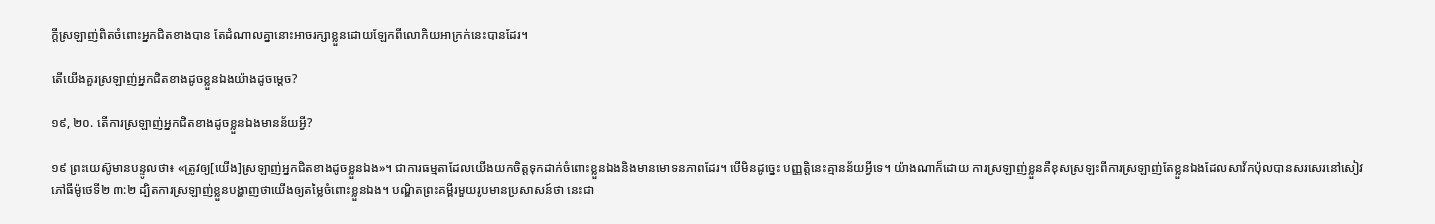ក្ដីស្រឡាញ់ពិតចំពោះអ្នកជិតខាងបាន តែដំណាលគ្នានោះអាចរក្សាខ្លួនដោយឡែកពីលោកិយអាក្រក់នេះបានដែរ។

តើយើងគួរស្រឡាញ់អ្នកជិតខាងដូចខ្លួនឯងយ៉ាងដូចម្ដេច?

១៩, ២០. តើការស្រឡាញ់អ្នកជិតខាងដូចខ្លួនឯងមានន័យអ្វី?

១៩ ព្រះយេស៊ូមានបន្ទូលថា៖ «ត្រូវឲ្យ[យើង]ស្រឡាញ់អ្នកជិតខាងដូចខ្លួនឯង»។ ជាការធម្មតាដែលយើងយកចិត្តទុកដាក់ចំពោះខ្លួនឯងនិងមានមោទនភាពដែរ។ បើមិនដូច្នេះ បញ្ញត្ដិនេះគ្មានន័យអ្វីទេ។ យ៉ាងណាក៏ដោយ ការស្រឡាញ់ខ្លួនគឺខុសស្រឡះពីការស្រឡាញ់តែខ្លួនឯងដែលសាវ័កប៉ុលបានសរសេរនៅសៀវភៅធីម៉ូថេទី២ ៣:២ ដ្បិតការស្រឡាញ់ខ្លួនបង្ហាញថាយើងឲ្យតម្លៃចំពោះខ្លួនឯង។ បណ្ឌិតព្រះគម្ពីរមួយរូបមានប្រសាសន៍ថា នេះជា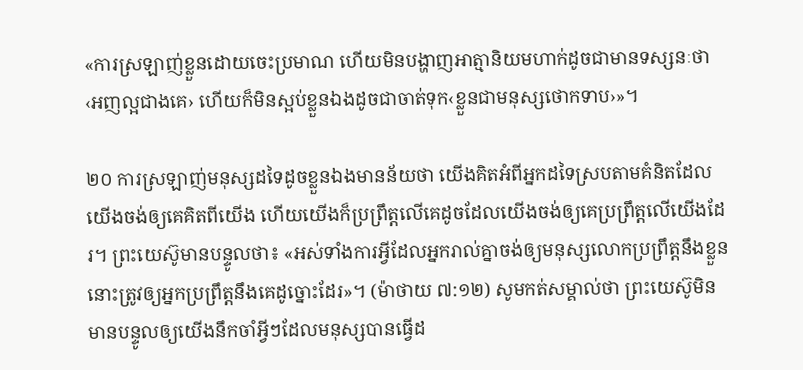«ការស្រឡាញ់ខ្លួនដោយចេះប្រមាណ ហើយមិនបង្ហាញអាត្មានិយមហាក់ដូចជាមានទស្សនៈថា ‹អញល្អជាងគេ› ហើយក៏មិនស្អប់ខ្លួនឯងដូចជាចាត់ទុក‹ខ្លួនជាមនុស្សថោកទាប›»។

២០ ការស្រឡាញ់មនុស្សដទៃដូចខ្លួនឯងមានន័យថា យើងគិតអំពីអ្នកដទៃស្របតាមគំនិតដែលយើងចង់ឲ្យគេគិតពីយើង ហើយយើងក៏ប្រព្រឹត្តលើគេដូចដែលយើងចង់ឲ្យគេប្រព្រឹត្តលើយើងដែរ។ ព្រះយេស៊ូមានបន្ទូលថា៖ «អស់ទាំងការអ្វីដែលអ្នករាល់គ្នាចង់ឲ្យមនុស្សលោកប្រព្រឹត្តនឹងខ្លួន នោះត្រូវឲ្យអ្នកប្រព្រឹត្តនឹងគេដូច្នោះដែរ»។ (ម៉ាថាយ ៧:១២) សូមកត់សម្គាល់ថា ព្រះយេស៊ូមិនមានបន្ទូលឲ្យយើងនឹកចាំអ្វីៗដែលមនុស្សបានធ្វើដ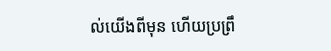ល់យើងពីមុន ហើយប្រព្រឹ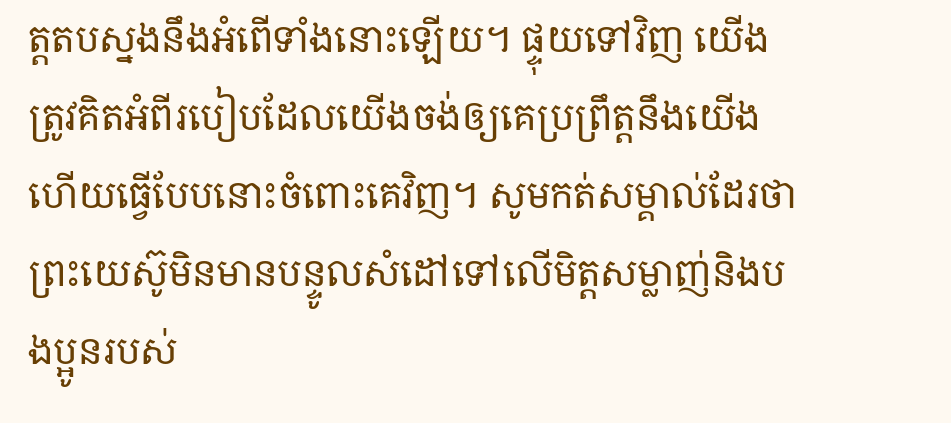ត្តតបស្នងនឹងអំពើទាំងនោះឡើយ។ ផ្ទុយទៅវិញ យើងត្រូវគិតអំពីរបៀបដែលយើងចង់ឲ្យគេប្រព្រឹត្តនឹងយើង ហើយធ្វើបែបនោះចំពោះគេវិញ។ សូមកត់សម្គាល់ដែរថា ព្រះយេស៊ូមិនមានបន្ទូលសំដៅទៅលើមិត្តសម្លាញ់និងបងប្អូនរបស់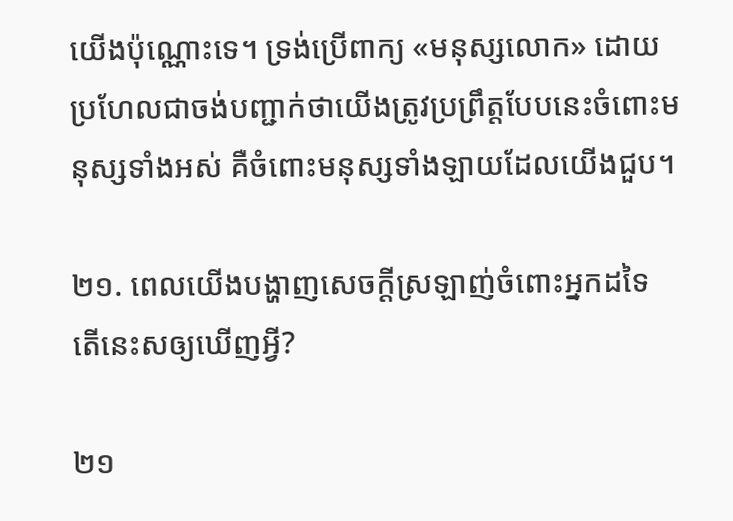យើងប៉ុណ្ណោះទេ។ ទ្រង់ប្រើពាក្យ «មនុស្សលោក» ដោយប្រហែលជាចង់បញ្ជាក់ថាយើងត្រូវប្រព្រឹត្តបែបនេះចំពោះមនុស្សទាំងអស់ គឺចំពោះមនុស្សទាំងឡាយដែលយើងជួប។

២១. ពេលយើងបង្ហាញសេចក្ដីស្រឡាញ់ចំពោះអ្នកដទៃ តើនេះសឲ្យឃើញអ្វី?

២១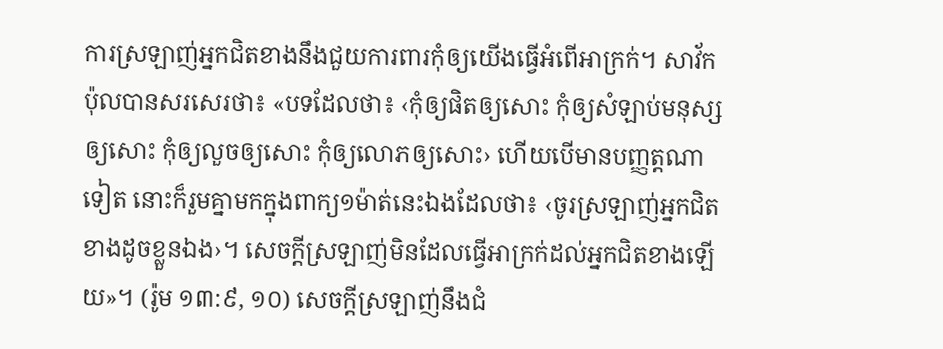ការស្រឡាញ់អ្នកជិតខាងនឹងជួយការពារកុំឲ្យយើងធ្វើអំពើអាក្រក់។ សាវ័កប៉ុលបានសរសេរថា៖ «បទដែលថា៖ ‹កុំឲ្យផិតឲ្យសោះ កុំឲ្យសំឡាប់មនុស្សឲ្យសោះ កុំឲ្យលួចឲ្យសោះ កុំឲ្យលោភឲ្យសោះ› ហើយបើមានបញ្ញត្តណាទៀត នោះក៏រួមគ្នាមកក្នុងពាក្យ១ម៉ាត់នេះឯងដែលថា៖ ‹ចូរស្រឡាញ់អ្នកជិតខាងដូចខ្លួនឯង›។ សេចក្ដីស្រឡាញ់មិនដែលធ្វើអាក្រក់ដល់អ្នកជិតខាងឡើយ»។ (រ៉ូម ១៣:៩, ១០) សេចក្ដីស្រឡាញ់នឹងជំ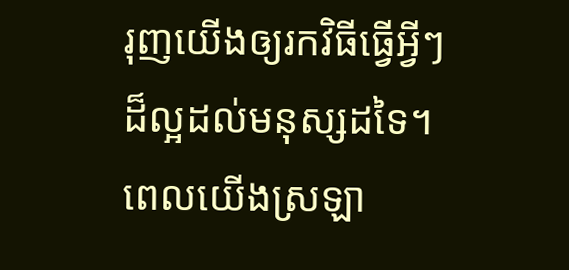រុញយើងឲ្យរកវិធីធ្វើអ្វីៗដ៏ល្អដល់មនុស្សដទៃ។ ពេលយើងស្រឡា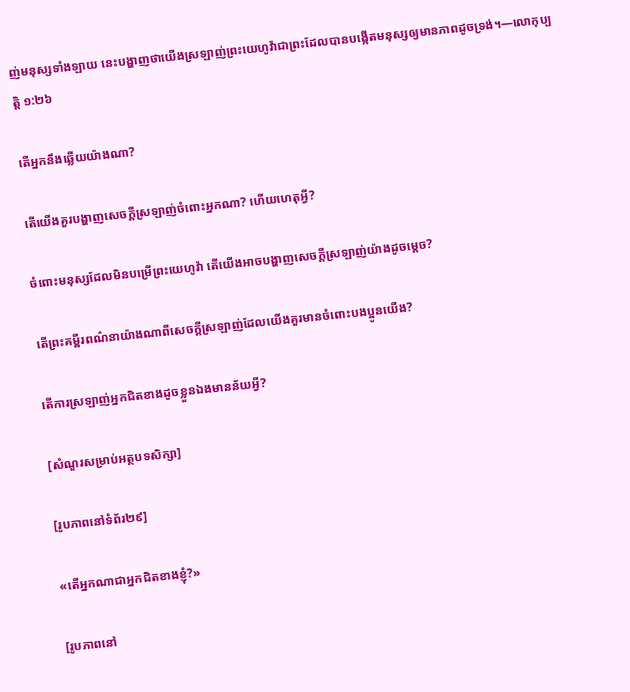ញ់មនុស្សទាំងឡាយ នេះបង្ហាញថាយើងស្រឡាញ់ព្រះយេហូវ៉ាជាព្រះដែលបានបង្កើតមនុស្សឲ្យមានភាពដូចទ្រង់។—លោកុប្បត្តិ ១:២៦

តើអ្នកនឹងឆ្លើយយ៉ាងណា?

តើយើងគួរបង្ហាញសេចក្ដីស្រឡាញ់ចំពោះអ្នកណា? ហើយហេតុអ្វី?

ចំពោះមនុស្សដែលមិនបម្រើព្រះយេហូវ៉ា តើយើងអាចបង្ហាញសេចក្ដីស្រឡាញ់យ៉ាងដូចម្ដេច?

តើព្រះគម្ពីរពណ៌នាយ៉ាងណាពីសេចក្ដីស្រឡាញ់ដែលយើងគួរមានចំពោះបងប្អូនយើង?

តើការស្រឡាញ់អ្នកជិតខាងដូចខ្លួនឯងមានន័យអ្វី?

[សំណួរសម្រាប់អត្ថបទសិក្សា]

[រូបភាពនៅទំព័រ២៩]

«តើអ្នកណាជាអ្នកជិតខាងខ្ញុំ?»

[រូបភាពនៅ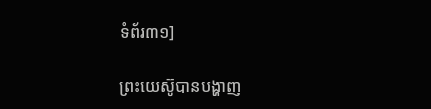ទំព័រ៣១]

ព្រះយេស៊ូបានបង្ហាញ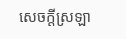សេចក្ដីស្រឡា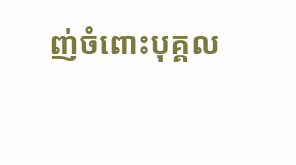ញ់ចំពោះបុគ្គល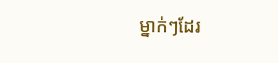ម្នាក់ៗដែរ